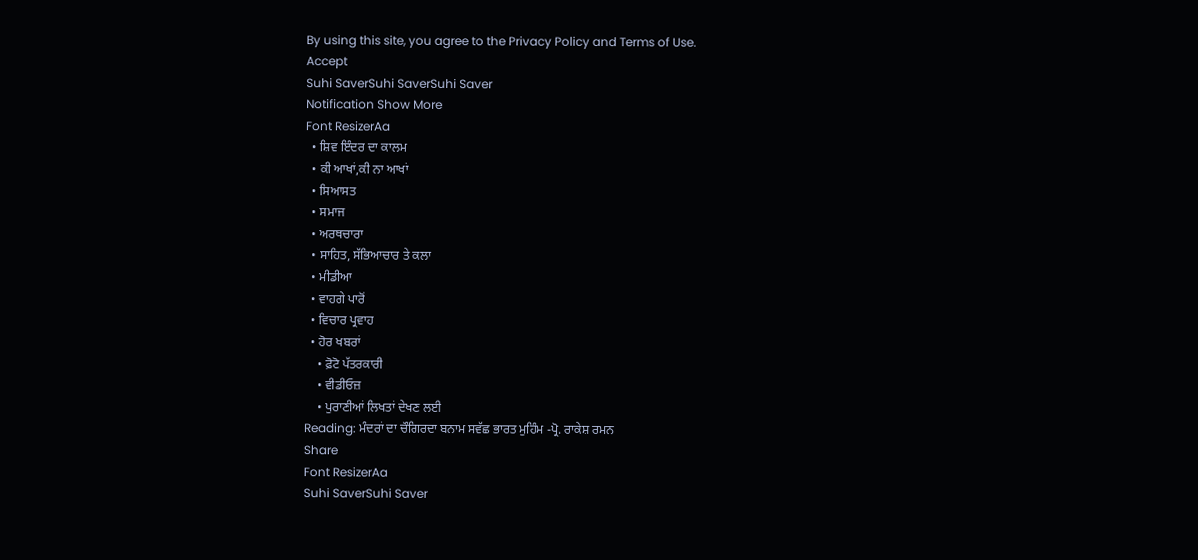By using this site, you agree to the Privacy Policy and Terms of Use.
Accept
Suhi SaverSuhi SaverSuhi Saver
Notification Show More
Font ResizerAa
  • ਸ਼ਿਵ ਇੰਦਰ ਦਾ ਕਾਲਮ
  • ਕੀ ਆਖਾਂ,ਕੀ ਨਾ ਆਖਾਂ
  • ਸਿਆਸਤ
  • ਸਮਾਜ
  • ਅਰਥਚਾਰਾ
  • ਸਾਹਿਤ, ਸੱਭਿਆਚਾਰ ਤੇ ਕਲਾ
  • ਮੀਡੀਆ
  • ਵਾਹਗੇ ਪਾਰੋਂ
  • ਵਿਚਾਰ ਪ੍ਰਵਾਹ
  • ਹੋਰ ਖਬਰਾਂ
    • ਫ਼ੋਟੋ ਪੱਤਰਕਾਰੀ
    • ਵੀਡੀਓਜ਼
    • ਪੁਰਾਣੀਆਂ ਲਿਖਤਾਂ ਦੇਖਣ ਲਈ
Reading: ਮੰਦਰਾਂ ਦਾ ਚੌਗਿਰਦਾ ਬਨਾਮ ਸਵੱਛ ਭਾਰਤ ਮੁਹਿੰਮ -ਪ੍ਰੋ. ਰਾਕੇਸ਼ ਰਮਨ
Share
Font ResizerAa
Suhi SaverSuhi Saver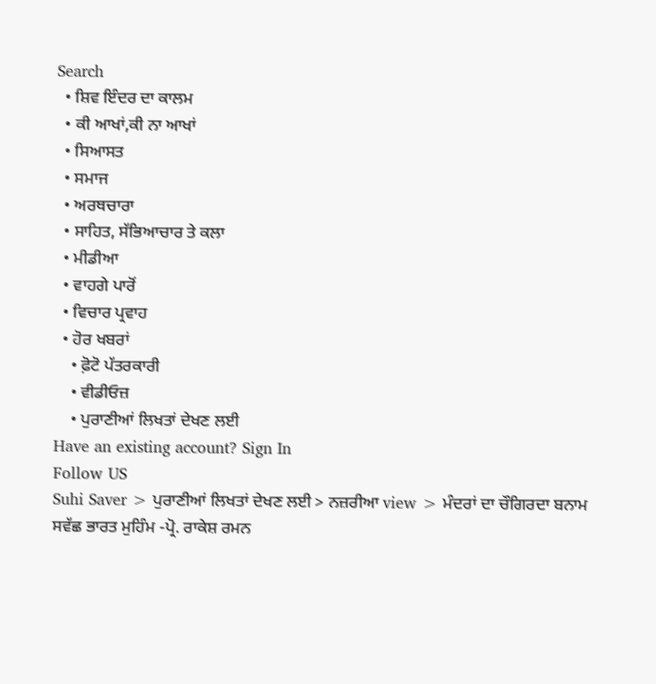Search
  • ਸ਼ਿਵ ਇੰਦਰ ਦਾ ਕਾਲਮ
  • ਕੀ ਆਖਾਂ,ਕੀ ਨਾ ਆਖਾਂ
  • ਸਿਆਸਤ
  • ਸਮਾਜ
  • ਅਰਥਚਾਰਾ
  • ਸਾਹਿਤ, ਸੱਭਿਆਚਾਰ ਤੇ ਕਲਾ
  • ਮੀਡੀਆ
  • ਵਾਹਗੇ ਪਾਰੋਂ
  • ਵਿਚਾਰ ਪ੍ਰਵਾਹ
  • ਹੋਰ ਖਬਰਾਂ
    • ਫ਼ੋਟੋ ਪੱਤਰਕਾਰੀ
    • ਵੀਡੀਓਜ਼
    • ਪੁਰਾਣੀਆਂ ਲਿਖਤਾਂ ਦੇਖਣ ਲਈ
Have an existing account? Sign In
Follow US
Suhi Saver > ਪੁਰਾਣੀਆਂ ਲਿਖਤਾਂ ਦੇਖਣ ਲਈ > ਨਜ਼ਰੀਆ view > ਮੰਦਰਾਂ ਦਾ ਚੌਗਿਰਦਾ ਬਨਾਮ ਸਵੱਛ ਭਾਰਤ ਮੁਹਿੰਮ -ਪ੍ਰੋ. ਰਾਕੇਸ਼ ਰਮਨ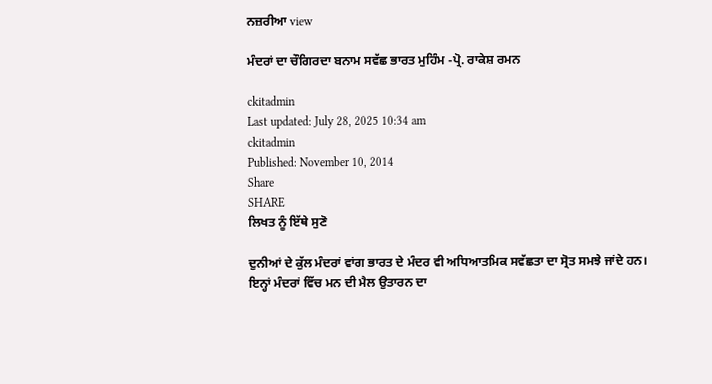ਨਜ਼ਰੀਆ view

ਮੰਦਰਾਂ ਦਾ ਚੌਗਿਰਦਾ ਬਨਾਮ ਸਵੱਛ ਭਾਰਤ ਮੁਹਿੰਮ -ਪ੍ਰੋ. ਰਾਕੇਸ਼ ਰਮਨ

ckitadmin
Last updated: July 28, 2025 10:34 am
ckitadmin
Published: November 10, 2014
Share
SHARE
ਲਿਖਤ ਨੂੰ ਇੱਥੇ ਸੁਣੋ

ਦੁਨੀਆਂ ਦੇ ਕੁੱਲ ਮੰਦਰਾਂ ਵਾਂਗ ਭਾਰਤ ਦੇ ਮੰਦਰ ਵੀ ਅਧਿਆਤਮਿਕ ਸਵੱਛਤਾ ਦਾ ਸ੍ਰੋਤ ਸਮਝੇ ਜਾਂਦੇ ਹਨ। ਇਨ੍ਹਾਂ ਮੰਦਰਾਂ ਵਿੱਚ ਮਨ ਦੀ ਮੈਲ ਉਤਾਰਨ ਦਾ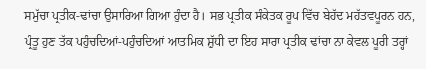ਸਮੁੱਚਾ ਪ੍ਰਤੀਕ-ਢਾਂਚਾ ਉਸਾਰਿਆ ਗਿਆ ਹੁੰਦਾ ਹੈ। ਸਭ ਪ੍ਰਤੀਕ ਸੰਕੇਤਕ ਰੂਪ ਵਿੱਚ ਬੇਹੱਦ ਮਹੱਤਵਪੂਰਨ ਹਨ, ਪ੍ਰੰਤੂ ਹੁਣ ਤੱਕ ਪਹੁੰਚਦਿਆਂ-ਪਹੁੰਚਦਿਆਂ ਆਤਮਿਕ ਸ਼ੁੱਧੀ ਦਾ ਇਹ ਸਾਰਾ ਪ੍ਰਤੀਕ ਢਾਂਚਾ ਨਾ ਕੇਵਲ ਪੂਰੀ ਤਰ੍ਹਾਂ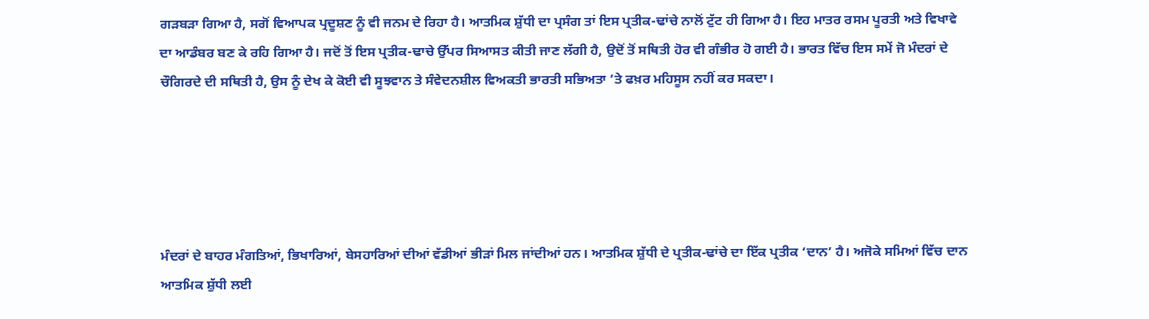ਗੜਬੜਾ ਗਿਆ ਹੈ, ਸਗੋਂ ਵਿਆਪਕ ਪ੍ਰਦੂਸ਼ਣ ਨੂੰ ਵੀ ਜਨਮ ਦੇ ਰਿਹਾ ਹੈ। ਆਤਮਿਕ ਸ਼ੁੱਧੀ ਦਾ ਪ੍ਰਸੰਗ ਤਾਂ ਇਸ ਪ੍ਰਤੀਕ-ਢਾਂਚੇ ਨਾਲੋਂ ਟੁੱਟ ਹੀ ਗਿਆ ਹੈ। ਇਹ ਮਾਤਰ ਰਸਮ ਪੂਰਤੀ ਅਤੇ ਵਿਖਾਵੇ ਦਾ ਆਡੰਬਰ ਬਣ ਕੇ ਰਹਿ ਗਿਆ ਹੈ। ਜਦੋਂ ਤੋਂ ਇਸ ਪ੍ਰਤੀਕ-ਢਾਚੇ ਉੱਪਰ ਸਿਆਸਤ ਕੀਤੀ ਜਾਣ ਲੱਗੀ ਹੈ, ਉਦੋਂ ਤੋਂ ਸਥਿਤੀ ਹੋਰ ਵੀ ਗੰਭੀਰ ਹੋ ਗਈ ਹੈ। ਭਾਰਤ ਵਿੱਚ ਇਸ ਸਮੇਂ ਜੋ ਮੰਦਰਾਂ ਦੇ ਚੌਗਿਰਦੇ ਦੀ ਸਥਿਤੀ ਹੈ, ਉਸ ਨੂੰ ਦੇਖ ਕੇ ਕੋਈ ਵੀ ਸੂਝਵਾਨ ਤੇ ਸੰਵੇਦਨਸ਼ੀਲ ਵਿਅਕਤੀ ਭਾਰਤੀ ਸਭਿਅਤਾ ’ਤੇ ਫਖ਼ਰ ਮਹਿਸੂਸ ਨਹੀਂ ਕਰ ਸਕਦਾ।





ਮੰਦਰਾਂ ਦੇ ਬਾਹਰ ਮੰਗਤਿਆਂ, ਭਿਖਾਰਿਆਂ, ਬੇਸਹਾਰਿਆਂ ਦੀਆਂ ਵੱਡੀਆਂ ਭੀੜਾਂ ਮਿਲ ਜਾਂਦੀਆਂ ਹਨ। ਆਤਮਿਕ ਸ਼ੁੱਧੀ ਦੇ ਪ੍ਰਤੀਕ-ਢਾਂਚੇ ਦਾ ਇੱਕ ਪ੍ਰਤੀਕ ‘ਦਾਨ’ ਹੈ। ਅਜੋਕੇ ਸਮਿਆਂ ਵਿੱਚ ਦਾਨ ਆਤਮਿਕ ਸ਼ੁੱਧੀ ਲਈ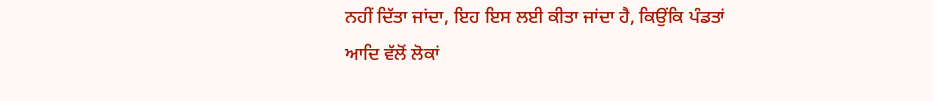ਨਹੀਂ ਦਿੱਤਾ ਜਾਂਦਾ, ਇਹ ਇਸ ਲਈ ਕੀਤਾ ਜਾਂਦਾ ਹੈ, ਕਿਉਂਕਿ ਪੰਡਤਾਂ ਆਦਿ ਵੱਲੋਂ ਲੋਕਾਂ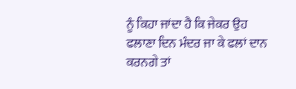ਨੂੰ ਕਿਹਾ ਜਾਂਦਾ ਹੈ ਕਿ ਜੇਕਰ ਉਹ ਫਲਾਣਾ ਦਿਨ ਮੰਦਰ ਜਾ ਕੇ ਫਲਾਂ ਦਾਨ ਕਰਨਗੇ ਤਾਂ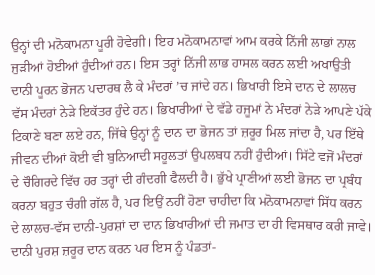ਉਨ੍ਹਾਂ ਦੀ ਮਨੋਕਾਮਨਾ ਪੂਰੀ ਹੋਵੇਗੀ। ਇਹ ਮਨੋਕਾਮਨਾਵਾਂ ਆਮ ਕਰਕੇ ਨਿੱਜੀ ਲਾਭਾਂ ਨਾਲ ਜੁੜੀਆਂ ਹੋਈਆਂ ਹੁੰਦੀਆਂ ਹਨ। ਇਸ ਤਰ੍ਹਾਂ ਨਿੱਜੀ ਲਾਭ ਹਾਸਲ ਕਰਨ ਲਈ ਅਖਾਉਤੀ ਦਾਨੀ ਪੂਰਨ ਭੋਜਨ ਪਦਾਰਥ ਲੈ ਕੇ ਮੰਦਰਾਂ ’ਚ ਜਾਂਦੇ ਹਨ। ਭਿਖਾਰੀ ਇਸੇ ਦਾਨ ਦੇ ਲਾਲਚ ਵੱਸ ਮੰਦਰਾਂ ਨੇੜੇ ਇਕੱਤਰ ਹੁੰਦੇ ਹਨ। ਭਿਖਾਰੀਆਂ ਦੇ ਵੱਡੇ ਹਜੂਮਾਂ ਨੇ ਮੰਦਰਾਂ ਨੇੜੇ ਆਪਣੇ ਪੱਕੇ ਟਿਕਾਣੇ ਬਣਾ ਲਏ ਹਨ, ਜਿੱਥੇ ਉਨ੍ਹਾਂ ਨੂੰ ਦਾਨ ਦਾ ਭੋਜਨ ਤਾਂ ਜ਼ਰੂਰ ਮਿਲ ਜਾਂਦਾ ਹੈ, ਪਰ ਇੱਥੇ ਜੀਵਨ ਦੀਆਂ ਕੋਈ ਵੀ ਬੁਨਿਆਦੀ ਸਹੂਲਤਾਂ ਉਪਲਬਧ ਨਹੀਂ ਹੁੰਦੀਆਂ। ਸਿੱਟੇ ਵਜੋਂ ਮੰਦਰਾਂ ਦੇ ਚੌਗਿਰਦੇ ਵਿੱਚ ਹਰ ਤਰ੍ਹਾਂ ਦੀ ਗੰਦਗੀ ਫੈਲਦੀ ਹੈ। ਭੁੱਖੇ ਪ੍ਰਾਣੀਆਂ ਲਈ ਭੋਜਨ ਦਾ ਪ੍ਰਬੰਧ ਕਰਨਾ ਬਹੁਤ ਚੰਗੀ ਗੱਲ ਹੈ, ਪਰ ਇਉਂ ਨਹੀਂ ਹੋਣਾ ਚਾਹੀਦਾ ਕਿ ਮਨੋਕਾਮਨਾਵਾਂ ਸਿੱਧ ਕਰਨ ਦੇ ਲਾਲਚ-ਵੱਸ ਦਾਨੀ-ਪੁਰਸ਼ਾਂ ਦਾ ਦਾਨ ਭਿਖਾਰੀਆਂ ਦੀ ਜਮਾਤ ਦਾ ਹੀ ਵਿਸਥਾਰ ਕਰੀ ਜਾਵੇ। ਦਾਨੀ ਪੁਰਸ਼ ਜ਼ਰੂਰ ਦਾਨ ਕਰਨ ਪਰ ਇਸ ਨੂੰ ਪੰਡਤਾਂ-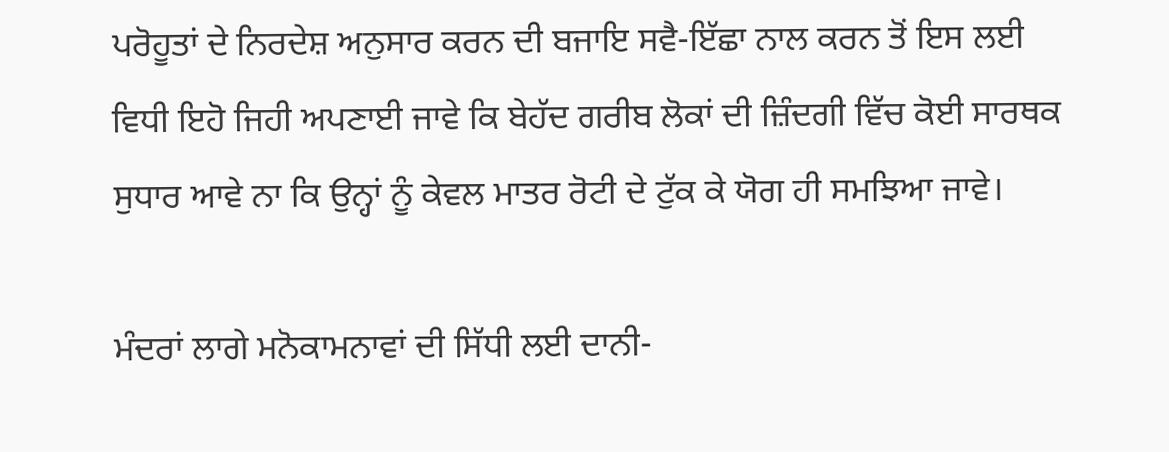ਪਰੋਹੂਤਾਂ ਦੇ ਨਿਰਦੇਸ਼ ਅਨੁਸਾਰ ਕਰਨ ਦੀ ਬਜਾਇ ਸਵੈ-ਇੱਛਾ ਨਾਲ ਕਰਨ ਤੋਂ ਇਸ ਲਈ ਵਿਧੀ ਇਹੋ ਜਿਹੀ ਅਪਣਾਈ ਜਾਵੇ ਕਿ ਬੇਹੱਦ ਗਰੀਬ ਲੋਕਾਂ ਦੀ ਜ਼ਿੰਦਗੀ ਵਿੱਚ ਕੋਈ ਸਾਰਥਕ ਸੁਧਾਰ ਆਵੇ ਨਾ ਕਿ ਉਨ੍ਹਾਂ ਨੂੰ ਕੇਵਲ ਮਾਤਰ ਰੋਟੀ ਦੇ ਟੁੱਕ ਕੇ ਯੋਗ ਹੀ ਸਮਝਿਆ ਜਾਵੇ।

ਮੰਦਰਾਂ ਲਾਗੇ ਮਨੋਕਾਮਨਾਵਾਂ ਦੀ ਸਿੱਧੀ ਲਈ ਦਾਨੀ-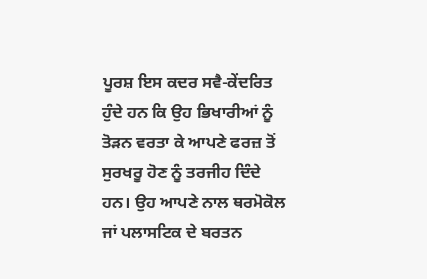ਪੂਰਸ਼ ਇਸ ਕਦਰ ਸਵੈ-ਕੇਂਦਰਿਤ ਹੁੰਦੇ ਹਨ ਕਿ ਉਹ ਭਿਖਾਰੀਆਂ ਨੂੰ ਤੋੜਨ ਵਰਤਾ ਕੇ ਆਪਣੇ ਫਰਜ਼ ਤੋਂ ਸੁਰਖਰੂ ਹੋਣ ਨੂੰ ਤਰਜੀਹ ਦਿੰਦੇ ਹਨ। ਉਹ ਆਪਣੇ ਨਾਲ ਥਰਮੋਕੋਲ ਜਾਂ ਪਲਾਸਟਿਕ ਦੇ ਬਰਤਨ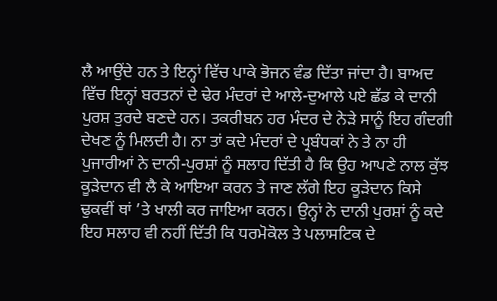ਲੈ ਆਉਂਦੇ ਹਨ ਤੇ ਇਨ੍ਹਾਂ ਵਿੱਚ ਪਾਕੇ ਭੋਜਨ ਵੰਡ ਦਿੱਤਾ ਜਾਂਦਾ ਹੈ। ਬਾਅਦ ਵਿੱਚ ਇਨ੍ਹਾਂ ਬਰਤਨਾਂ ਦੇ ਢੇਰ ਮੰਦਰਾਂ ਦੇ ਆਲੇ-ਦੁਆਲੇ ਪਏ ਛੱਡ ਕੇ ਦਾਨੀ ਪੁਰਸ਼ ਤੁਰਦੇ ਬਣਦੇ ਹਨ। ਤਕਰੀਬਨ ਹਰ ਮੰਦਰ ਦੇ ਨੇੜੇ ਸਾਨੂੰ ਇਹ ਗੰਦਗੀ ਦੇਖਣ ਨੂੰ ਮਿਲਦੀ ਹੈ। ਨਾ ਤਾਂ ਕਦੇ ਮੰਦਰਾਂ ਦੇ ਪ੍ਰਬੰਧਕਾਂ ਨੇ ਤੇ ਨਾ ਹੀ ਪੁਜਾਰੀਆਂ ਨੇ ਦਾਨੀ-ਪੁਰਸ਼ਾਂ ਨੂੰ ਸਲਾਹ ਦਿੱਤੀ ਹੈ ਕਿ ਉਹ ਆਪਣੇ ਨਾਲ ਕੁੱਝ ਕੂੜੇਦਾਨ ਵੀ ਲੈ ਕੇ ਆਇਆ ਕਰਨ ਤੇ ਜਾਣ ਲੱਗੇ ਇਹ ਕੂੜੇਦਾਨ ਕਿਸੇ ਢੁਕਵੀਂ ਥਾਂ ’ਤੇ ਖਾਲੀ ਕਰ ਜਾਇਆ ਕਰਨ। ਉਨ੍ਹਾਂ ਨੇ ਦਾਨੀ ਪੁਰਸ਼ਾਂ ਨੂੰ ਕਦੇ ਇਹ ਸਲਾਹ ਵੀ ਨਹੀਂ ਦਿੱਤੀ ਕਿ ਧਰਮੋਕੋਲ ਤੇ ਪਲਾਸਟਿਕ ਦੇ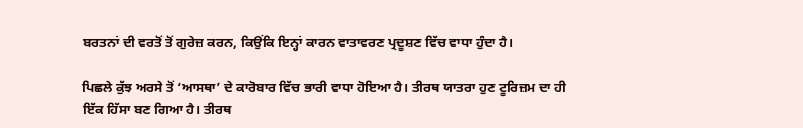ਬਰਤਨਾਂ ਦੀ ਵਰਤੋਂ ਤੋਂ ਗੁਰੇਜ਼ ਕਰਨ, ਕਿਉਂਕਿ ਇਨ੍ਹਾਂ ਕਾਰਨ ਵਾਤਾਵਰਣ ਪ੍ਰਦੂਸ਼ਣ ਵਿੱਚ ਵਾਧਾ ਹੁੰਦਾ ਹੈ।

ਪਿਛਲੇ ਕੁੱਝ ਅਰਸੇ ਤੋਂ ‘ਆਸਥਾ’ ਦੇ ਕਾਰੋਬਾਰ ਵਿੱਚ ਭਾਰੀ ਵਾਧਾ ਹੋਇਆ ਹੈ। ਤੀਰਥ ਯਾਤਰਾ ਹੁਣ ਟੂਰਿਜ਼ਮ ਦਾ ਹੀ ਇੱਕ ਹਿੱਸਾ ਬਣ ਗਿਆ ਹੈ। ਤੀਰਥ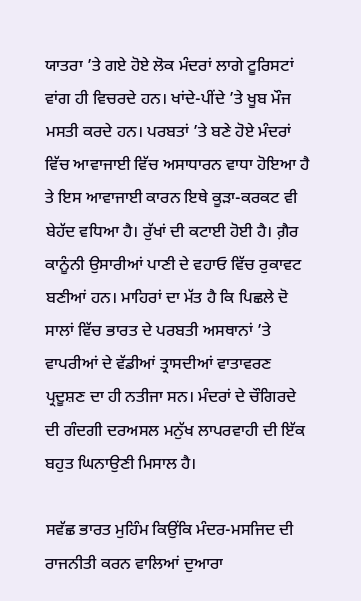ਯਾਤਰਾ ’ਤੇ ਗਏ ਹੋਏ ਲੋਕ ਮੰਦਰਾਂ ਲਾਗੇ ਟੂਰਿਸਟਾਂ ਵਾਂਗ ਹੀ ਵਿਚਰਦੇ ਹਨ। ਖਾਂਦੇ-ਪੀਂਦੇ ’ਤੇ ਖੂਬ ਮੌਜ ਮਸਤੀ ਕਰਦੇ ਹਨ। ਪਰਬਤਾਂ ’ਤੇ ਬਣੇ ਹੋਏ ਮੰਦਰਾਂ ਵਿੱਚ ਆਵਾਜਾਈ ਵਿੱਚ ਅਸਾਧਾਰਨ ਵਾਧਾ ਹੋਇਆ ਹੈ ਤੇ ਇਸ ਆਵਾਜਾਈ ਕਾਰਨ ਇਥੇ ਕੂੜਾ-ਕਰਕਟ ਵੀ ਬੇਹੱਦ ਵਧਿਆ ਹੈ। ਰੁੱਖਾਂ ਦੀ ਕਟਾਈ ਹੋਈ ਹੈ। ਗ਼ੈਰ ਕਾਨੂੰਨੀ ਉਸਾਰੀਆਂ ਪਾਣੀ ਦੇ ਵਹਾਓ ਵਿੱਚ ਰੁਕਾਵਟ ਬਣੀਆਂ ਹਨ। ਮਾਹਿਰਾਂ ਦਾ ਮੱਤ ਹੈ ਕਿ ਪਿਛਲੇ ਦੋ ਸਾਲਾਂ ਵਿੱਚ ਭਾਰਤ ਦੇ ਪਰਬਤੀ ਅਸਥਾਨਾਂ ’ਤੇ ਵਾਪਰੀਆਂ ਦੇ ਵੱਡੀਆਂ ਤ੍ਰਾਸਦੀਆਂ ਵਾਤਾਵਰਣ ਪ੍ਰਦੂਸ਼ਣ ਦਾ ਹੀ ਨਤੀਜਾ ਸਨ। ਮੰਦਰਾਂ ਦੇ ਚੌਗਿਰਦੇ ਦੀ ਗੰਦਗੀ ਦਰਅਸਲ ਮਨੁੱਖ ਲਾਪਰਵਾਹੀ ਦੀ ਇੱਕ ਬਹੁਤ ਘਿਨਾਉਣੀ ਮਿਸਾਲ ਹੈ।

ਸਵੱਛ ਭਾਰਤ ਮੁਹਿੰਮ ਕਿਉਂਕਿ ਮੰਦਰ-ਮਸਜਿਦ ਦੀ ਰਾਜਨੀਤੀ ਕਰਨ ਵਾਲਿਆਂ ਦੁਆਰਾ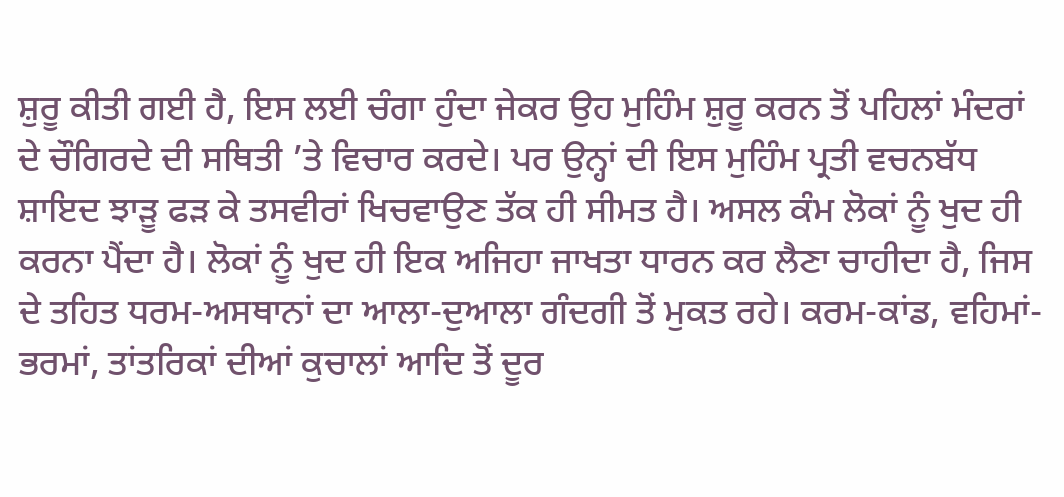ਸ਼ੁਰੂ ਕੀਤੀ ਗਈ ਹੈ, ਇਸ ਲਈ ਚੰਗਾ ਹੁੰਦਾ ਜੇਕਰ ਉਹ ਮੁਹਿੰਮ ਸ਼ੁਰੂ ਕਰਨ ਤੋਂ ਪਹਿਲਾਂ ਮੰਦਰਾਂ ਦੇ ਚੌਗਿਰਦੇ ਦੀ ਸਥਿਤੀ ’ਤੇ ਵਿਚਾਰ ਕਰਦੇ। ਪਰ ਉਨ੍ਹਾਂ ਦੀ ਇਸ ਮੁਹਿੰਮ ਪ੍ਰਤੀ ਵਚਨਬੱਧ ਸ਼ਾਇਦ ਝਾੜੂ ਫੜ ਕੇ ਤਸਵੀਰਾਂ ਖਿਚਵਾਉਣ ਤੱਕ ਹੀ ਸੀਮਤ ਹੈ। ਅਸਲ ਕੰਮ ਲੋਕਾਂ ਨੂੰ ਖੁਦ ਹੀ ਕਰਨਾ ਪੈਂਦਾ ਹੈ। ਲੋਕਾਂ ਨੂੰ ਖੁਦ ਹੀ ਇਕ ਅਜਿਹਾ ਜਾਖਤਾ ਧਾਰਨ ਕਰ ਲੈਣਾ ਚਾਹੀਦਾ ਹੈ, ਜਿਸ ਦੇ ਤਹਿਤ ਧਰਮ-ਅਸਥਾਨਾਂ ਦਾ ਆਲਾ-ਦੁਆਲਾ ਗੰਦਗੀ ਤੋਂ ਮੁਕਤ ਰਹੇ। ਕਰਮ-ਕਾਂਡ, ਵਹਿਮਾਂ-ਭਰਮਾਂ, ਤਾਂਤਰਿਕਾਂ ਦੀਆਂ ਕੁਚਾਲਾਂ ਆਦਿ ਤੋਂ ਦੂਰ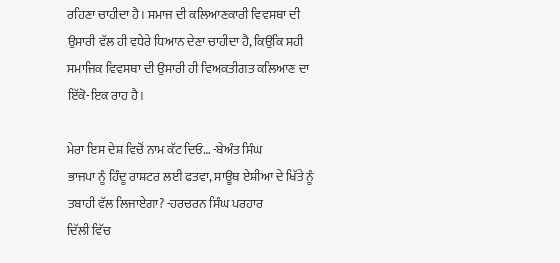ਰਹਿਣਾ ਚਾਹੀਦਾ ਹੈ। ਸਮਾਜ ਦੀ ਕਲਿਆਣਕਾਰੀ ਵਿਵਸਥਾ ਦੀ ਉਸਾਰੀ ਵੱਲ ਹੀ ਵਧੇਰੇ ਧਿਆਨ ਦੇਣਾ ਚਾਹੀਦਾ ਹੈ, ਕਿਉਂਕਿ ਸਹੀ ਸਮਾਜਿਕ ਵਿਵਸਥਾ ਦੀ ਉਸਾਰੀ ਹੀ ਵਿਅਕਤੀਗਤ ਕਲਿਆਣ ਦਾ ਇੱਕੋ-ਇਕ ਰਾਹ ਹੈ।

ਮੇਰਾ ਇਸ ਦੇਸ਼ ਵਿਚੋਂ ਨਾਮ ਕੱਟ ਦਿਓ… -ਬੇਅੰਤ ਸਿੰਘ
ਭਾਜਪਾ ਨੂੰ ਹਿੰਦੂ ਰਾਸ਼ਟਰ ਲਈ ਫਤਵਾ, ਸਾਊਥ ਏਸ਼ੀਆ ਦੇ ਖਿੱਤੇ ਨੂੰ ਤਬਾਹੀ ਵੱਲ ਲਿਜਾਏਗਾ? -ਹਰਚਰਨ ਸਿੰਘ ਪਰਹਾਰ
ਦਿੱਲੀ ਵਿੱਚ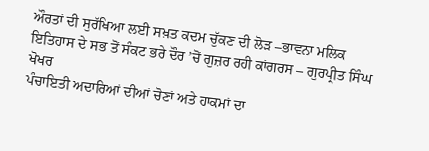ਔਰਤਾਂ ਦੀ ਸੁਰੱਖਿਆ ਲਈ ਸਖ਼ਤ ਕਦਮ ਚੁੱਕਣ ਦੀ ਲੋੜ –ਭਾਵਨਾ ਮਲਿਕ
ਇਤਿਹਾਸ ਦੇ ਸਭ ਤੋਂ ਸੰਕਟ ਭਰੇ ਦੌਰ ’ਚੋਂ ਗੁਜ਼ਰ ਰਹੀ ਕਾਂਗਰਸ – ਗੁਰਪ੍ਰੀਤ ਸਿੰਘ ਖੋਖਰ
ਪੰਚਾਇਤੀ ਅਦਾਰਿਆਂ ਦੀਆਂ ਚੋਣਾਂ ਅਤੇ ਹਾਕਮਾਂ ਦਾ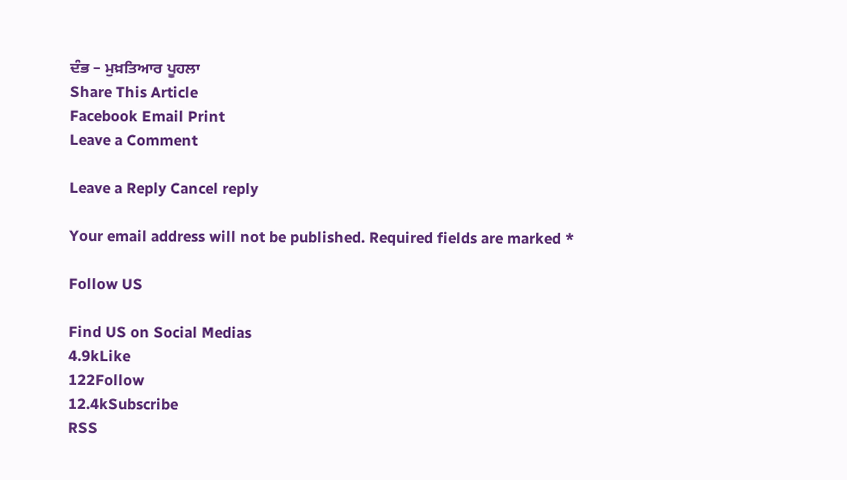ਦੰਭ – ਮੁਖ਼ਤਿਆਰ ਪੂਹਲਾ
Share This Article
Facebook Email Print
Leave a Comment

Leave a Reply Cancel reply

Your email address will not be published. Required fields are marked *

Follow US

Find US on Social Medias
4.9kLike
122Follow
12.4kSubscribe
RSS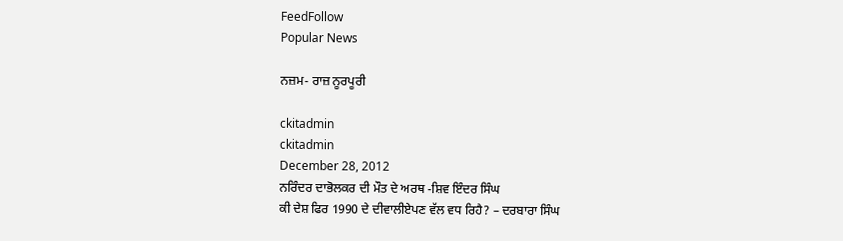FeedFollow
Popular News

ਨਜ਼ਮ- ਰਾਜ਼ ਨੂਰਪੂਰੀ

ckitadmin
ckitadmin
December 28, 2012
ਨਰਿੰਦਰ ਦਾਭੋਲਕਰ ਦੀ ਮੌਤ ਦੇ ਅਰਥ -ਸ਼ਿਵ ਇੰਦਰ ਸਿੰਘ
ਕੀ ਦੇਸ਼ ਫਿਰ 1990 ਦੇ ਦੀਵਾਲੀਏਪਣ ਵੱਲ ਵਧ ਰਿਹੈ? – ਦਰਬਾਰਾ ਸਿੰਘ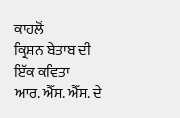ਕਾਹਲੋਂ
ਕ੍ਰਿਸ਼ਨ ਬੇਤਾਬ ਦੀ ਇੱਕ ਕਵਿਤਾ
ਆਰ. ਐੱਸ. ਐੱਸ. ਦੇ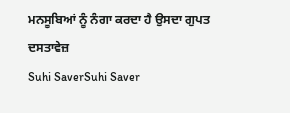ਮਨਸੂਬਿਆਂ ਨੂੰ ਨੰਗਾ ਕਰਦਾ ਹੈ ਉਸਦਾ ਗੁਪਤ ਦਸਤਾਵੇਜ਼
Suhi SaverSuhi Saver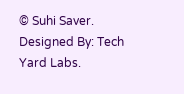© Suhi Saver. Designed By: Tech Yard Labs.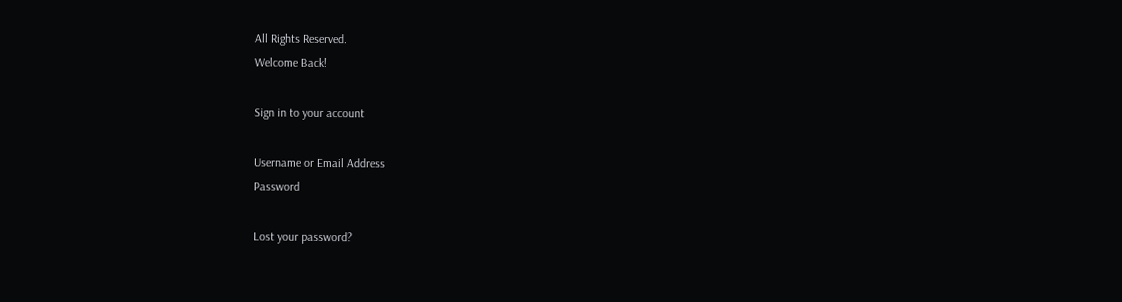All Rights Reserved.
Welcome Back!

Sign in to your account

Username or Email Address
Password

Lost your password?